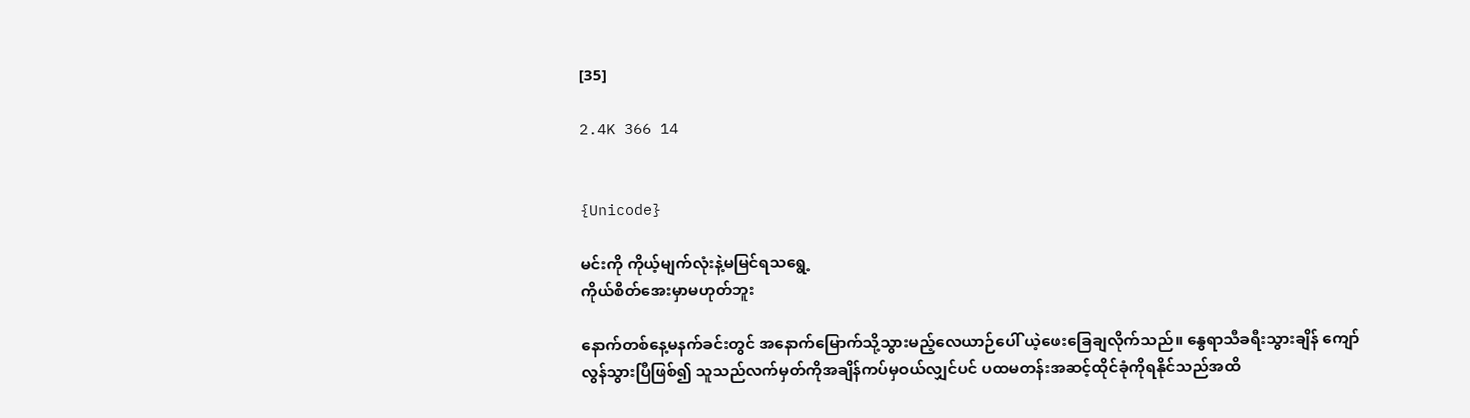[35]

2.4K 366 14


{Unicode}

မင်းကို ကိုယ့်မျက်လုံးနဲ့မမြင်ရသရွေ့
ကိုယ်စိတ်အေးမှာမဟုတ်ဘူး

နောက်တစ်နေ့မနက်ခင်းတွင် အနောက်မြောက်သို့သွားမည့်လေယာဉ်ပေါ် ယဲ့ဖေးခြေချလိုက်သည်။ နွေရာသီခရီးသွားချိန် ကျော်လွန်သွားပြီဖြစ်၍ သူသည်လက်မှတ်ကိုအချိန်ကပ်မှဝယ်လျှင်ပင် ပထမတန်းအဆင့်ထိုင်ခုံကိုရနိုင်သည်အထိ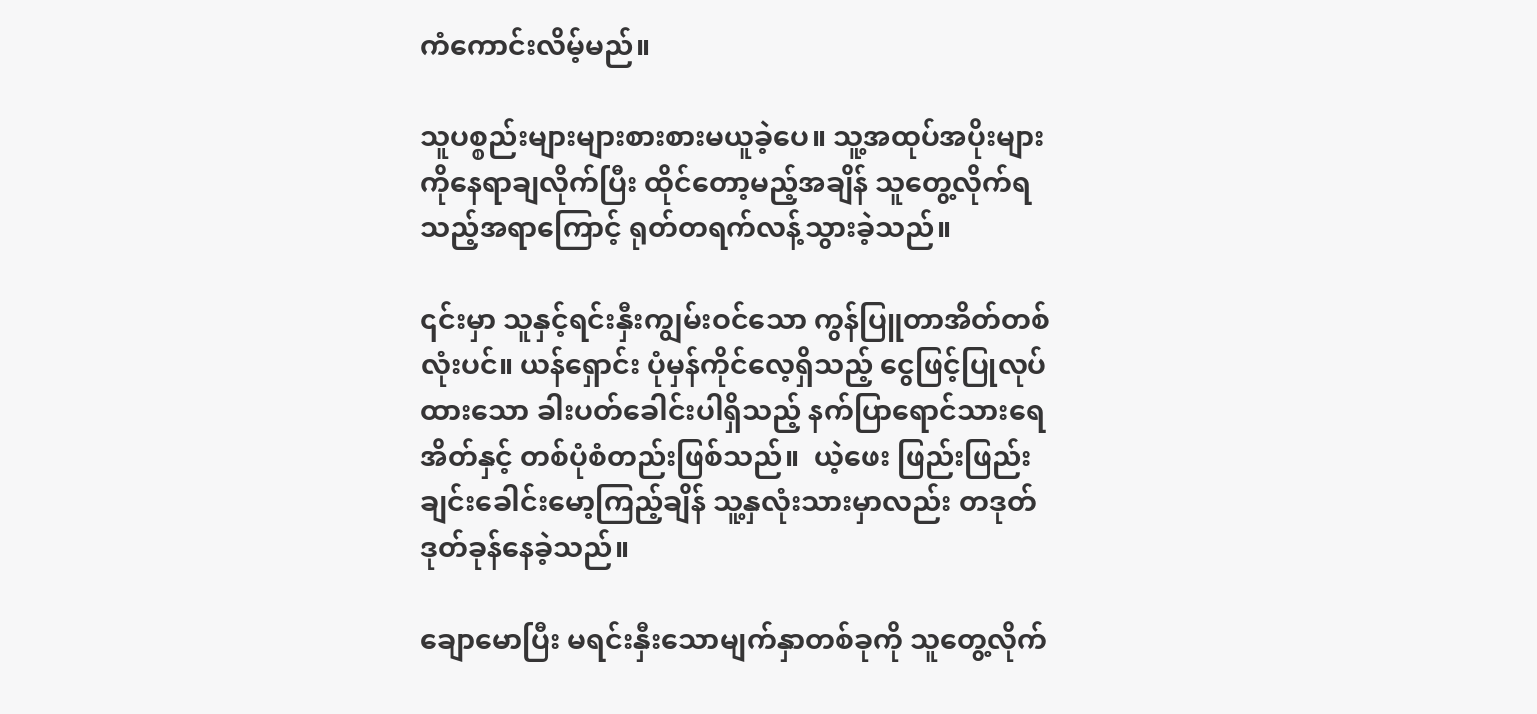ကံကောင်းလိမ့်မည်။

သူပစ္စည်းများများစားစားမယူခဲ့ပေ။ သူ့အထုပ်အပိုးများကိုနေရာချလိုက်ပြီး ထိုင်တော့မည့်အချိန် သူတွေ့လိုက်ရသည့်အရာကြောင့် ရုတ်တရက်လန့်သွားခဲ့သည်။

၎င်းမှာ သူနှင့်ရင်းနှီးကျွမ်းဝင်သော ကွန်ပြူတာအိတ်တစ်လုံးပင်။ ယန်ရှောင်း ပုံမှန်ကိုင်လေ့ရှိသည့် ငွေဖြင့်ပြုလုပ်ထားသော ခါးပတ်ခေါင်းပါရှိသည့် နက်ပြာရောင်သားရေအိတ်နှင့် တစ်ပုံစံတည်းဖြစ်သည်။  ယဲ့ဖေး ဖြည်းဖြည်းချင်းခေါင်းမော့ကြည့်ချိန် သူ့နှလုံးသားမှာလည်း တဒုတ်ဒုတ်ခုန်နေခဲ့သည်။

ချောမောပြီး မရင်းနှီးသောမျက်နှာတစ်ခုကို သူတွေ့လိုက်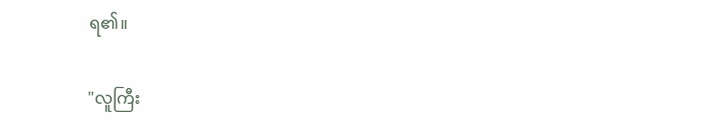ရ၏။

"လူကြီး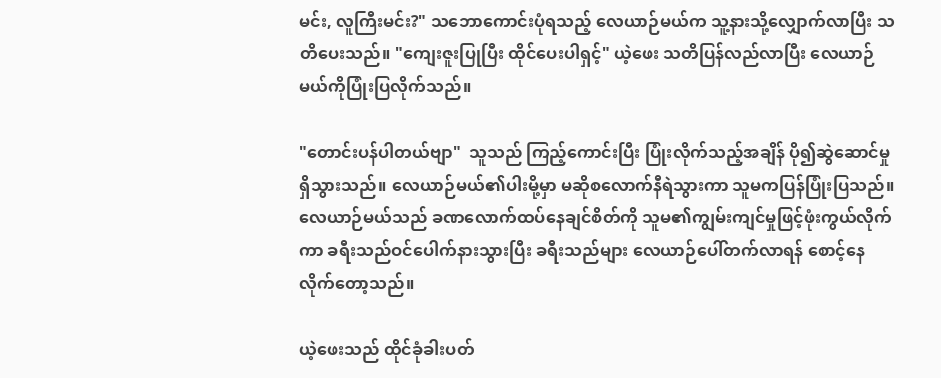မင်း, လူကြီးမင်း?" သဘောကောင်းပုံရသည့် လေယာဉ်မယ်က သူ့နားသို့လျှောက်လာပြီး သတိပေးသည်။ "ကျေးဇူးပြုပြီး ထိုင်ပေးပါရှင့်" ယဲ့ဖေး သတိပြန်လည်လာပြီး လေယာဉ်မယ်ကိုပြုံးပြလိုက်သည်။

"တောင်းပန်ပါတယ်ဗျာ"  သူသည် ကြည့်ကောင်းပြီး ပြုံးလိုက်သည့်အချိန် ပို၍ဆွဲဆောင်မှုရှိသွားသည်။ လေယာဉ်မယ်၏ပါးမို့မှာ မဆိုစလောက်နီရဲသွားကာ သူမကပြန်ပြုံးပြသည်။ လေယာဉ်မယ်သည် ခဏလောက်ထပ်နေချင်စိတ်ကို သူမ၏ကျွမ်းကျင်မှုဖြင့်ဖုံးကွယ်လိုက်ကာ ခရီးသည်ဝင်ပေါက်နားသွားပြီး ခရီးသည်များ လေယာဉ်ပေါ်တက်လာရန် စောင့်နေလိုက်တော့သည်။

ယဲ့ဖေးသည် ထိုင်ခုံခါးပတ်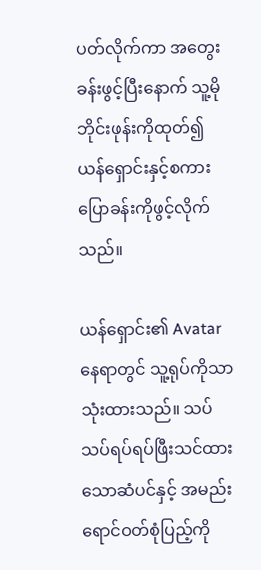ပတ်လိုက်ကာ အတွေးခန်းဖွင့်ပြီးနောက် သူ့မိုဘိုင်းဖုန်းကိုထုတ်၍ ယန်ရှောင်းနှင့်စကားပြောခန်းကိုဖွင့်လိုက်သည်။

ယန်ရှောင်း၏ Avatar နေရာတွင် သူ့ရုပ်ကိုသာသုံးထားသည်။ သပ်သပ်ရပ်ရပ်ဖြီးသင်ထားသောဆံပင်နှင့် အမည်းရောင်ဝတ်စုံပြည့်ကို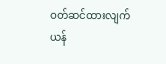ဝတ်ဆင်ထားလျက် ယန်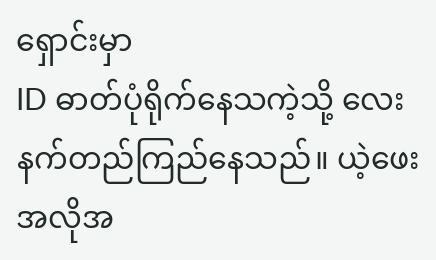ရှောင်းမှာ
ID ဓာတ်ပုံရိုက်နေသကဲ့သို့ လေးနက်တည်ကြည်နေသည်။ ယဲ့ဖေး အလိုအ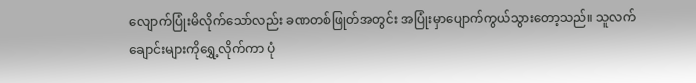လျောက်ပြုံးမိလိုက်သော်လည်း ခဏတစ်ဖြုတ်အတွင်း အပြုံးမှာပျောက်ကွယ်သွားတော့သည်။ သူလက်ချောင်းများကိုရွှေ့လိုက်ကာ ပုံ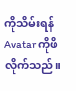ကိုသိမ်းရန် Avatar ကိုဖိလိုက်သည်။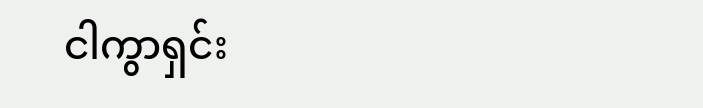ငါကွာရှင်း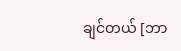ချင်တယ် [ဘာ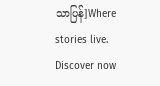သာပြန်]Where stories live. Discover now